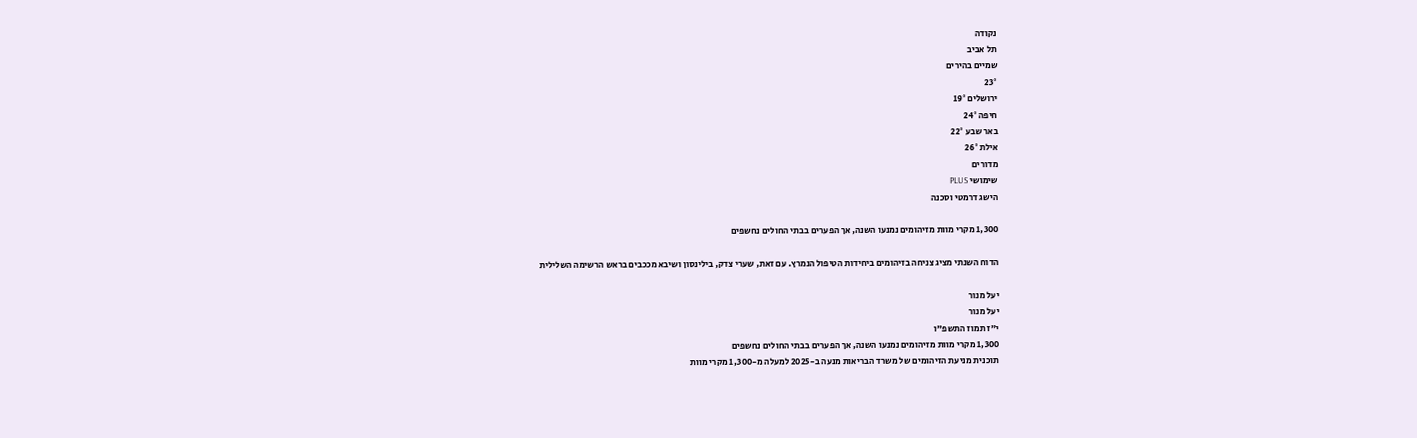נקודה
תל אביב
שמיים בהירים
23°
ירושלים 19°
חיפה 24°
באר שבע 22°
אילת 26°
מדורים
שימושי PLUS
הישג דרמטי וסכנה

1,300 מקרי מוות מזיהומים נמנעו השנה, אך הפערים בבתי החולים נחשפים

הדוח השנתי מציג צניחה בזיהומים ביחידות הטיפול הנמרץ. עם זאת, שערי צדק, בילינסון ושיבא מככבים בראש הרשימה השלילית

יעל מנור
יעל מנור
י"ז תמוז התשפ"ו
1,300 מקרי מוות מזיהומים נמנעו השנה, אך הפערים בבתי החולים נחשפים
תוכנית מניעת הזיהומים של משרד הבריאות מנעה ב-2025 למעלה מ-1,300 מקרי מוות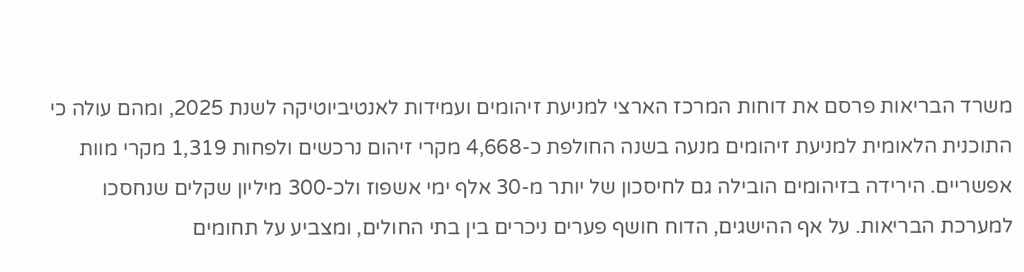משרד הבריאות פרסם את דוחות המרכז הארצי למניעת זיהומים ועמידות לאנטיביוטיקה לשנת 2025, ומהם עולה כי התוכנית הלאומית למניעת זיהומים מנעה בשנה החולפת כ-4,668 מקרי זיהום נרכשים ולפחות 1,319 מקרי מוות אפשריים. הירידה בזיהומים הובילה גם לחיסכון של יותר מ-30 אלף ימי אשפוז ולכ-300 מיליון שקלים שנחסכו למערכת הבריאות. על אף ההישגים, הדוח חושף פערים ניכרים בין בתי החולים, ומצביע על תחומים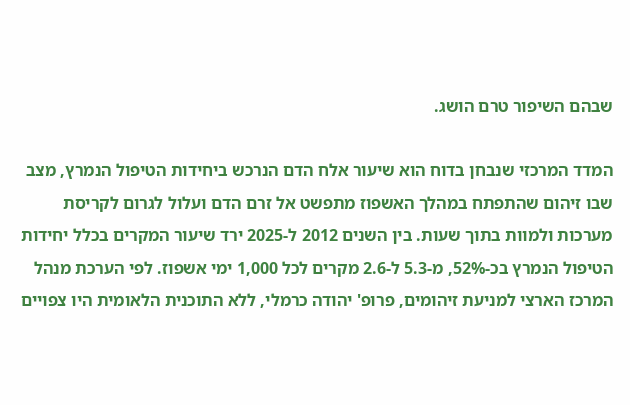שבהם השיפור טרם הושג.

המדד המרכזי שנבחן בדוח הוא שיעור אלח הדם הנרכש ביחידות הטיפול הנמרץ, מצב שבו זיהום שהתפתח במהלך האשפוז מתפשט אל זרם הדם ועלול לגרום לקריסת מערכות ולמוות בתוך שעות. בין השנים 2012 ל-2025 ירד שיעור המקרים בכלל יחידות הטיפול הנמרץ בכ-52%, מ-5.3 ל-2.6 מקרים לכל 1,000 ימי אשפוז. לפי הערכת מנהל המרכז הארצי למניעת זיהומים, פרופ' יהודה כרמלי, ללא התוכנית הלאומית היו צפויים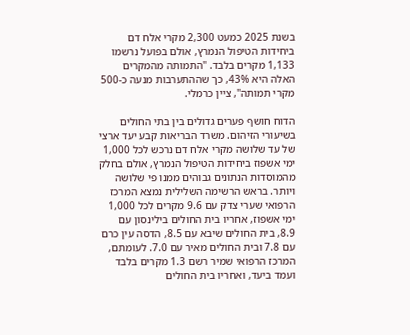בשנת 2025 כמעט 2,300 מקרי אלח דם ביחידות הטיפול הנמרץ, אולם בפועל נרשמו 1,133 מקרים בלבד. "התמותה מהמקרים האלה היא 43%, כך שההתערבות מנעה כ-500 מקרי תמותה", ציין כרמלי.

הדוח חושף פערים גדולים בין בתי החולים בשיעורי הזיהום. משרד הבריאות קבע יעד ארצי של עד שלושה מקרי אלח דם נרכש לכל 1,000 ימי אשפוז ביחידות הטיפול הנמרץ, אולם בחלק מהמוסדות הנתונים גבוהים ממנו פי שלושה ויותר. בראש הרשימה השלילית נמצא המרכז הרפואי שערי צדק עם 9.6 מקרים לכל 1,000 ימי אשפוז, אחריו בית החולים בילינסון עם 8.9, בית החולים שיבא עם 8.5, הדסה עין כרם עם 7.8 ובית החולים מאיר עם 7.0. לעומתם, המרכז הרפואי שמיר רשם 1.3 מקרים בלבד ועמד ביעד, ואחריו בית החולים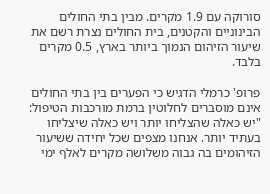סורוקה עם 1.9 מקרים. מבין בתי החולים הבינוניים והקטנים, בית החולים נצרת רשם את שיעור הזיהום הנמוך ביותר בארץ, 0.5 מקרים בלבד.

פרופ' כרמלי הדגיש כי הפערים בין בתי החולים אינם מוסברים לחלוטין ברמת מורכבות הטיפול: "יש כאלה שהצליחו יותר ויש כאלה שיצליחו בעתיד יותר. אנחנו מצפים שכל יחידה ששיעור הזיהומים בה גבוה משלושה מקרים לאלף ימי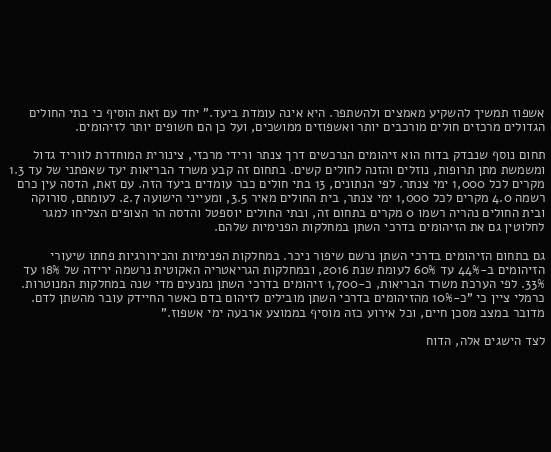אשפוז תמשיך להשקיע מאמצים ולהשתפר. היא אינה עומדת ביעד." יחד עם זאת הוסיף כי בתי החולים הגדולים מרכזים חולים מורכבים יותר ואשפוזים ממושכים, ועל כן הם חשופים יותר לזיהומים.

תחום נוסף שנבדק בדוח הוא זיהומים הנרכשים דרך צנתר ורידי מרכזי, צינורית המוחדרת לווריד גדול ומשמשת מתן תרופות, נוזלים והזנה לחולים קשים. בתחום זה קבע משרד הבריאות יעד שאפתני של עד 1.3 מקרים לכל 1,000 ימי צנתר. לפי הנתונים, 13 בתי חולים כבר עומדים ביעד הזה. עם זאת, הדסה עין כרם רשמה 4.0 מקרים לכל 1,000 ימי צנתר, בית החולים מאיר 3.5, ומעייני הישועה 2.7. לעומתם, סורוקה ובית החולים נהריה רשמו 0 מקרים בתחום זה, ובתי החולים יוספטל והדסה הר הצופים הצליחו למגר לחלוטין גם את הזיהומים בדרכי השתן במחלקות הפנימיות שלהם.

גם בתחום הזיהומים בדרכי השתן נרשם שיפור ניכר. במחלקות הפנימיות והכירורגיות פחתו שיעורי הזיהומים ב-44% עד 60% לעומת שנת 2016, ובמחלקות הגריאטריה האקוטית נרשמה ירידה של 18% עד 33%. לפי הערכת משרד הבריאות, כ-1,700 זיהומים בדרכי השתן נמנעים מדי שנה במחלקות המנוטרות. כרמלי ציין כי "כ-10% מהזיהומים בדרכי השתן מובילים לזיהום בדם כאשר החיידק עובר מהשתן לדם. מדובר במצב מסכן חיים, וכל אירוע כזה מוסיף בממוצע ארבעה ימי אשפוז."

לצד הישגים אלה, הדוח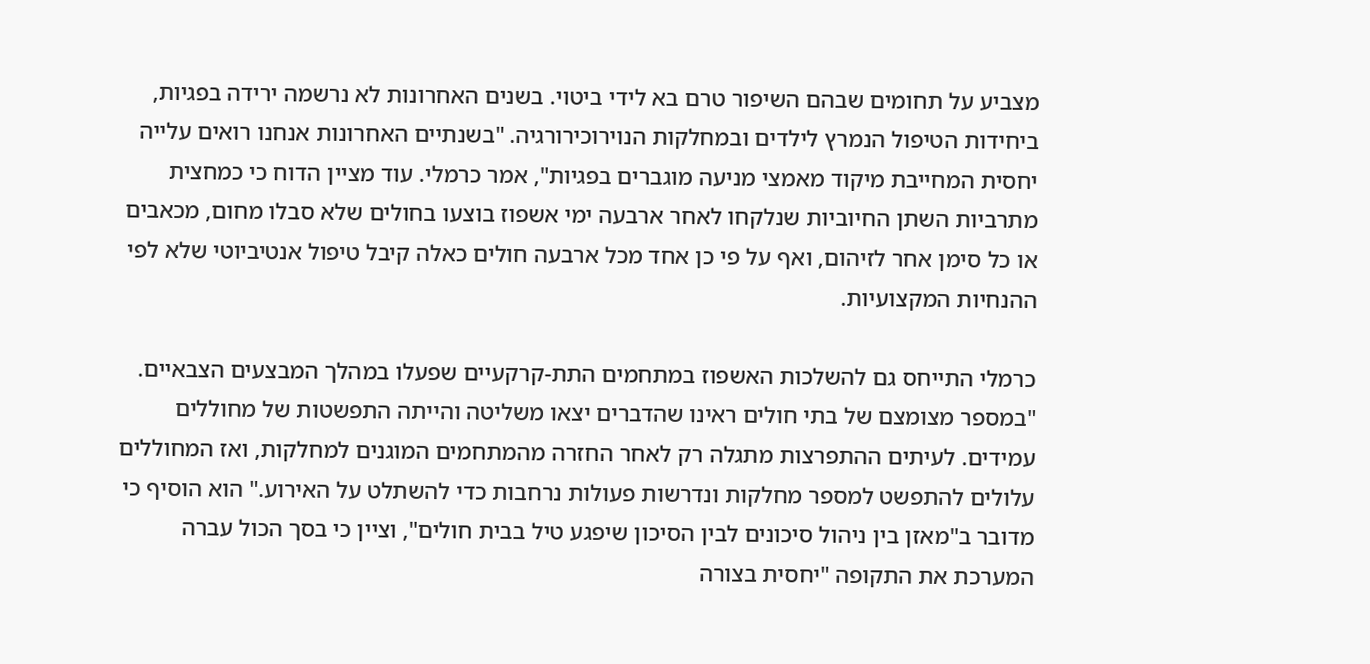מצביע על תחומים שבהם השיפור טרם בא לידי ביטוי. בשנים האחרונות לא נרשמה ירידה בפגיות, ביחידות הטיפול הנמרץ לילדים ובמחלקות הנוירוכירורגיה. "בשנתיים האחרונות אנחנו רואים עלייה יחסית המחייבת מיקוד מאמצי מניעה מוגברים בפגיות", אמר כרמלי. עוד מציין הדוח כי כמחצית מתרביות השתן החיוביות שנלקחו לאחר ארבעה ימי אשפוז בוצעו בחולים שלא סבלו מחום, מכאבים או כל סימן אחר לזיהום, ואף על פי כן אחד מכל ארבעה חולים כאלה קיבל טיפול אנטיביוטי שלא לפי ההנחיות המקצועיות.

כרמלי התייחס גם להשלכות האשפוז במתחמים התת-קרקעיים שפעלו במהלך המבצעים הצבאיים. "במספר מצומצם של בתי חולים ראינו שהדברים יצאו משליטה והייתה התפשטות של מחוללים עמידים. לעיתים ההתפרצות מתגלה רק לאחר החזרה מהמתחמים המוגנים למחלקות, ואז המחוללים עלולים להתפשט למספר מחלקות ונדרשות פעולות נרחבות כדי להשתלט על האירוע." הוא הוסיף כי מדובר ב"מאזן בין ניהול סיכונים לבין הסיכון שיפגע טיל בבית חולים", וציין כי בסך הכול עברה המערכת את התקופה "יחסית בצורה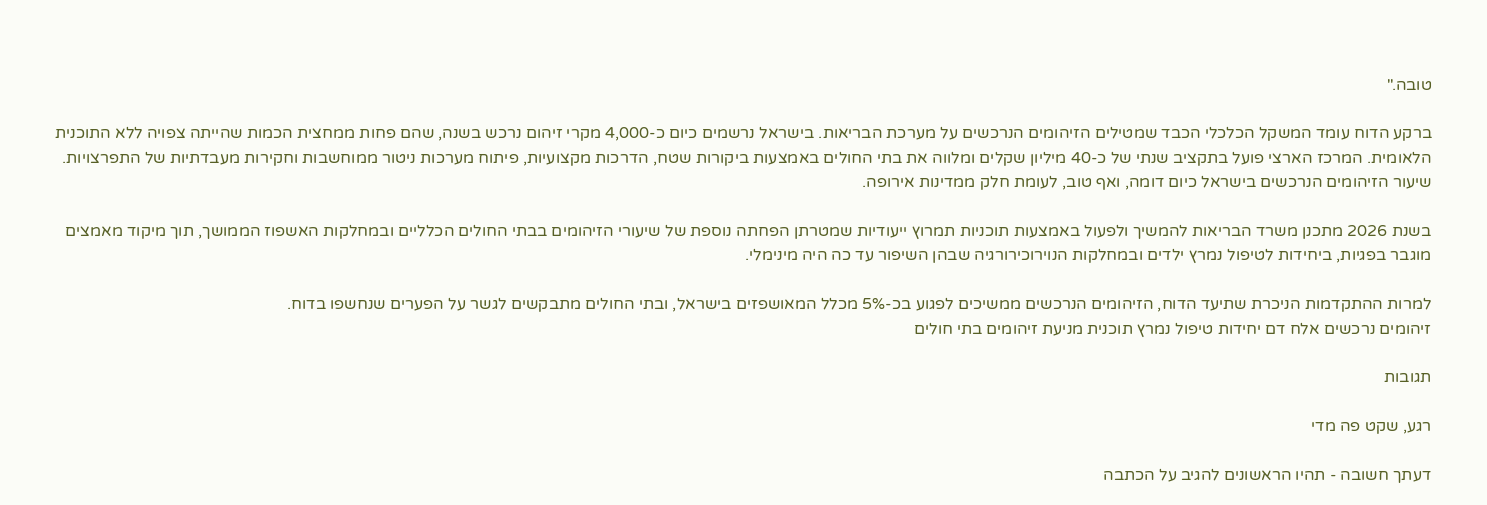טובה."

ברקע הדוח עומד המשקל הכלכלי הכבד שמטילים הזיהומים הנרכשים על מערכת הבריאות. בישראל נרשמים כיום כ-4,000 מקרי זיהום נרכש בשנה, שהם פחות ממחצית הכמות שהייתה צפויה ללא התוכנית הלאומית. המרכז הארצי פועל בתקציב שנתי של כ-40 מיליון שקלים ומלווה את בתי החולים באמצעות ביקורות שטח, הדרכות מקצועיות, פיתוח מערכות ניטור ממוחשבות וחקירות מעבדתיות של התפרצויות. שיעור הזיהומים הנרכשים בישראל כיום דומה, ואף טוב, לעומת חלק ממדינות אירופה.

בשנת 2026 מתכנן משרד הבריאות להמשיך ולפעול באמצעות תוכניות תמרוץ ייעודיות שמטרתן הפחתה נוספת של שיעורי הזיהומים בבתי החולים הכלליים ובמחלקות האשפוז הממושך, תוך מיקוד מאמצים מוגבר בפגיות, ביחידות לטיפול נמרץ ילדים ובמחלקות הנוירוכירורגיה שבהן השיפור עד כה היה מינימלי.

למרות ההתקדמות הניכרת שתיעד הדוח, הזיהומים הנרכשים ממשיכים לפגוע בכ-5% מכלל המאושפזים בישראל, ובתי החולים מתבקשים לגשר על הפערים שנחשפו בדוח.
זיהומים נרכשים אלח דם יחידות טיפול נמרץ תוכנית מניעת זיהומים בתי חולים

תגובות

רגע, שקט פה מדי

דעתך חשובה - תהיו הראשונים להגיב על הכתבה